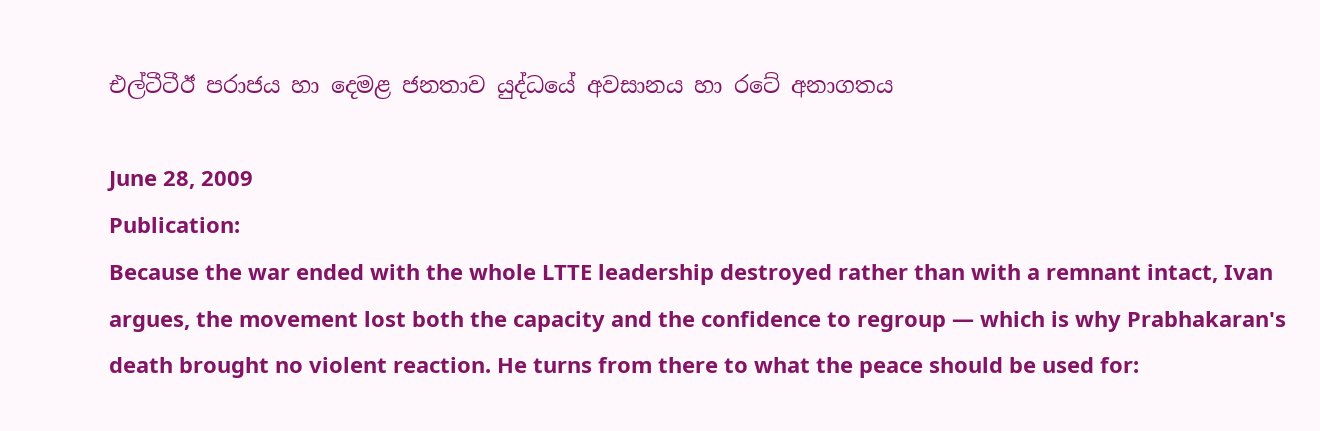එල්ටීටීඊ පරාජය හා දෙමළ ජනතාව යුද්ධයේ අවසානය හා රටේ අනාගතය

June 28, 2009
Publication:
Because the war ended with the whole LTTE leadership destroyed rather than with a remnant intact, Ivan argues, the movement lost both the capacity and the confidence to regroup — which is why Prabhakaran's death brought no violent reaction. He turns from there to what the peace should be used for: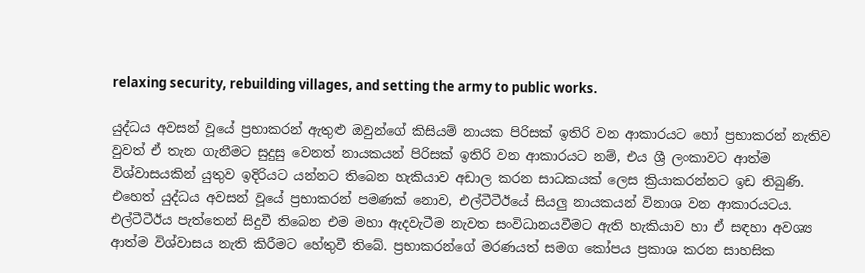relaxing security, rebuilding villages, and setting the army to public works.

යුද්ධය අවසන් වූයේ ප්‍රභාකරන් ඇතුළු ඔවුන්ගේ කිසියම් නායක පිරිසක් ඉතිරි වන ආකාරයට හෝ ප්‍රභාකරන් නැතිව වුවත් ඒ තැන ගැනීමට සුදුසු වෙනත් නායකයන් පිරිසක් ඉතිරි වන ආකාරයට නම්, එය ශ්‍රී ලංකාවට ආත්ම විශ්වාසයකින් යුතුව ඉදිරියට යන්නට තිබෙන හැකියාව අඩාල කරන සාධකයක් ලෙස ක්‍රියාකරන්නට ඉඩ තිබුණි. එහෙත් යුද්ධය අවසන් වූයේ ප්‍රභාකරන් පමණක් නොව, එල්ටීටීඊයේ සියලු නායකයන් විනාශ වන ආකාරයටය. එල්ටීටීඊය පැත්තෙන් සිදුවී තිබෙන එම මහා ඇදවැටීම නැවත සංවිධානයවීමට ඇති හැකියාව හා ඒ සඳහා අවශ්‍ය ආත්ම විශ්වාසය නැති කිරීමට හේතුවී තිබේ. ප්‍රභාකරන්ගේ මරණයත් සමග කෝපය ප්‍රකාශ කරන සාහසික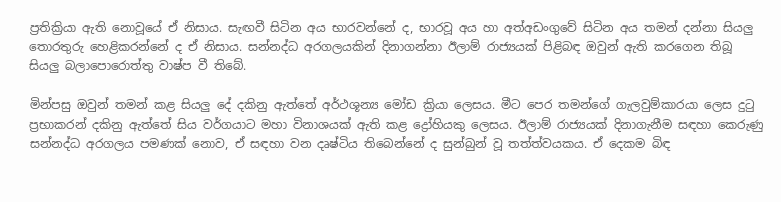ප්‍රතික්‍රියා ඇති නොවූයේ ඒ නිසාය. සැඟවී සිටින අය භාරවන්නේ ද, භාරවූ අය හා අත්අඩංගුවේ සිටින අය තමන් දන්නා සියලු තොරතුරු හෙළිකරන්නේ ද ඒ නිසාය. සන්නද්ධ අරගලයකින් දිනාගන්නා ඊලාම් රාජ්‍යයක් පිළිබඳ ඔවුන් ඇති කරගෙන තිබූ සියලු බලාපොරොත්තු වාෂ්ප වී තිබේ.

මින්පසු ඔවුන් තමන් කළ සියලු දේ දකිනු ඇත්තේ අර්ථශූන්‍ය මෝඩ ක්‍රියා ලෙසය. මීට පෙර තමන්ගේ ගැලවුම්කාරයා ලෙස දුටු ප්‍රභාකරන් දකිනු ඇත්තේ සිය වර්ගයාට මහා විනාශයක් ඇති කළ ද්‍රෝහියකු ලෙසය. ඊලාම් රාජ්‍යයක් දිනාගැනීම සඳහා කෙරුණු සන්නද්ධ අරගලය පමණක් නොව, ඒ සඳහා වන දෘෂ්ටිය තිබෙන්නේ ද සුන්බුන් වූ තත්ත්වයකය. ඒ දෙකම බිඳ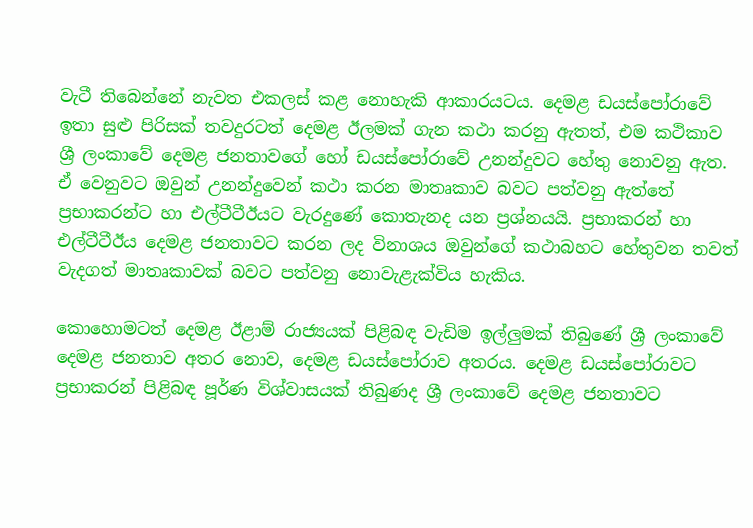වැටී තිබෙන්නේ නැවත එකලස් කළ නොහැකි ආකාරයටය. දෙමළ ඩයස්පෝරාවේ ඉතා සුළු පිරිසක් තවදුරටත් දෙමළ ඊලමක් ගැන කථා කරනු ඇතත්, එම කථිකාව ශ්‍රී ලංකාවේ දෙමළ ජනතාවගේ හෝ ඩයස්පෝරාවේ උනන්දුවට හේතු නොවනු ඇත. ඒ වෙනුවට ඔවුන් උනන්දුවෙන් කථා කරන මාතෘකාව බවට පත්වනු ඇත්තේ ප්‍රභාකරන්ට හා එල්ටීටීඊයට වැරදුණේ කොතැනද යන ප්‍රශ්නයයි. ප්‍රභාකරන් හා එල්ටීටීඊය දෙමළ ජනතාවට කරන ලද විනාශය ඔවුන්ගේ කථාබහට හේතුවන තවත් වැදගත් මාතෘකාවක් බවට පත්වනු නොවැළැක්විය හැකිය.

කොහොමටත් දෙමළ ඊළාම් රාජ්‍යයක් පිළිබඳ වැඩිම ඉල්ලුමක් තිබුණේ ශ්‍රී ලංකාවේ දෙමළ ජනතාව අතර නොව, දෙමළ ඩයස්පෝරාව අතරය. දෙමළ ඩයස්පෝරාවට ප්‍රභාකරන් පිළිබඳ පූර්ණ විශ්වාසයක් තිබුණද ශ්‍රී ලංකාවේ දෙමළ ජනතාවට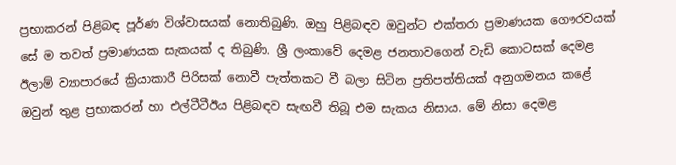ප්‍රභාකරන් පිළිබඳ පූර්ණ විශ්වාසයක් නොතිබුණි. ඔහු පිළිබඳව ඔවුන්ට එක්තරා ප්‍රමාණයක ගෞරවයක් සේ ම තවත් ප්‍රමාණයක සැකයක් ද තිබුණි. ශ්‍රී ලංකාවේ දෙමළ ජනතාවගෙන් වැඩි කොටසක් දෙමළ ඊලාම් ව්‍යාපාරයේ ක්‍රියාකාරී පිරිසක් නොවී පැත්තකට වී බලා සිටින ප්‍රතිපත්තියක් අනුගමනය කළේ ඔවුන් තුළ ප්‍රභාකරන් හා එල්ටීටීඊය පිළිබඳව සැඟවී තිබූ එම සැකය නිසාය. මේ නිසා දෙමළ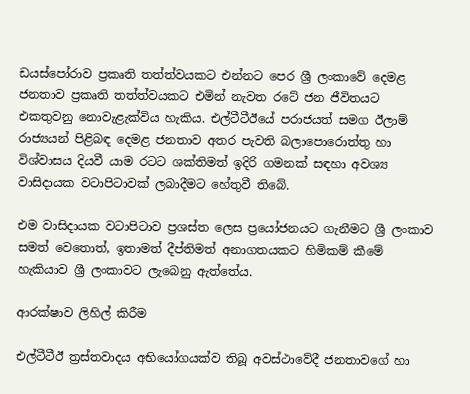ඩයස්පෝරාව ප්‍රකෘති තත්ත්වයකට එන්නට පෙර ශ්‍රී ලංකාවේ දෙමළ ජනතාව ප්‍රකෘති තත්ත්වයකට එමින් නැවත රටේ ජන ජීවිතයට එකතුවනු නොවැළැක්විය හැකිය. එල්ටීටීඊයේ පරාජයත් සමග ඊලාම් රාජ්‍යයන් පිළිබඳ දෙමළ ජනතාව අතර පැවති බලාපොරොත්තු හා විශ්වාසය දියවී යාම රටට ශක්තිමත් ඉදිරි ගමනක් සඳහා අවශ්‍ය වාසිදායක වටාපිටාවක් ලබාදීමට හේතුවී තිබේ.

එම වාසිදායක වටාපිටාව ප්‍රශස්ත ලෙස ප්‍රයෝජනයට ගැනීමට ශ්‍රී ලංකාව සමත් වෙතොත්, ඉතාමත් දීප්තිමත් අනාගතයකට හිමිකම් කීමේ හැකියාව ශ්‍රී ලංකාවට ලැබෙනු ඇත්තේය.

ආරක්ෂාව ලිහිල් කිරීම

එල්ටීටීඊ ත්‍රස්තවාදය අභියෝගයක්ව තිබූ අවස්ථාවේදී ජනතාවගේ හා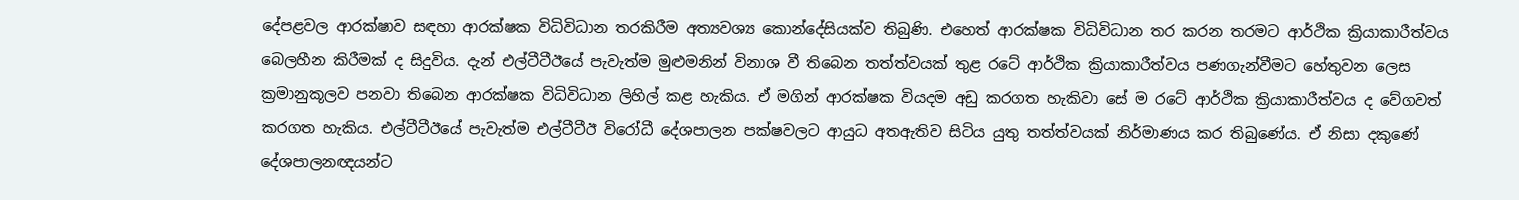දේපළවල ආරක්ෂාව සඳහා ආරක්ෂක විධිවිධාන තරකිරීම අත්‍යවශ්‍ය කොන්දේසියක්ව තිබුණි. එහෙත් ආරක්ෂක විධිවිධාන තර කරන තරමට ආර්ථික ක්‍රියාකාරීත්වය බෙලහීන කිරීමක් ද සිදුවිය. දැන් එල්ටීටීඊයේ පැවැත්ම මුළුමනින් විනාශ වී තිබෙන තත්ත්වයක් තුළ රටේ ආර්ථික ක්‍රියාකාරීත්වය පණගැන්වීමට හේතුවන ලෙස ක්‍රමානුකූලව පනවා තිබෙන ආරක්ෂක විධිවිධාන ලිහිල් කළ හැකිය. ඒ මගින් ආරක්ෂක වියදම අඩු කරගත හැකිවා සේ ම රටේ ආර්ථික ක්‍රියාකාරීත්වය ද වේගවත් කරගත හැකිය. එල්ටීටීඊයේ පැවැත්ම එල්ටීටීඊ විරෝධී දේශපාලන පක්ෂවලට ආයුධ අතඇතිව සිටිය යුතු තත්ත්වයක් නිර්මාණය කර තිබුණේය. ඒ නිසා දකුණේ දේශපාලනඥයන්ට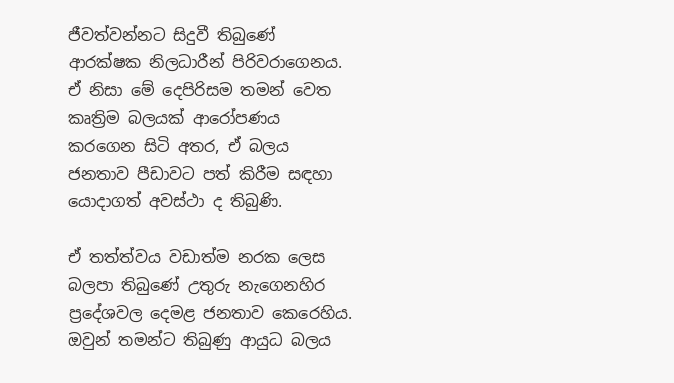ජීවත්වන්නට සිදුවී තිබුණේ ආරක්ෂක නිලධාරීන් පිරිවරාගෙනය. ඒ නිසා මේ දෙපිරිසම තමන් වෙත කෘත්‍රිම බලයක් ආරෝපණය කරගෙන සිටි අතර, ඒ බලය ජනතාව පීඩාවට පත් කිරීම සඳහා යොදාගත් අවස්ථා ද තිබුණි.

ඒ තත්ත්වය වඩාත්ම නරක ලෙස බලපා තිබුණේ උතුරු නැගෙනහිර ප්‍රදේශවල දෙමළ ජනතාව කෙරෙහිය. ඔවුන් තමන්ට තිබුණු ආයුධ බලය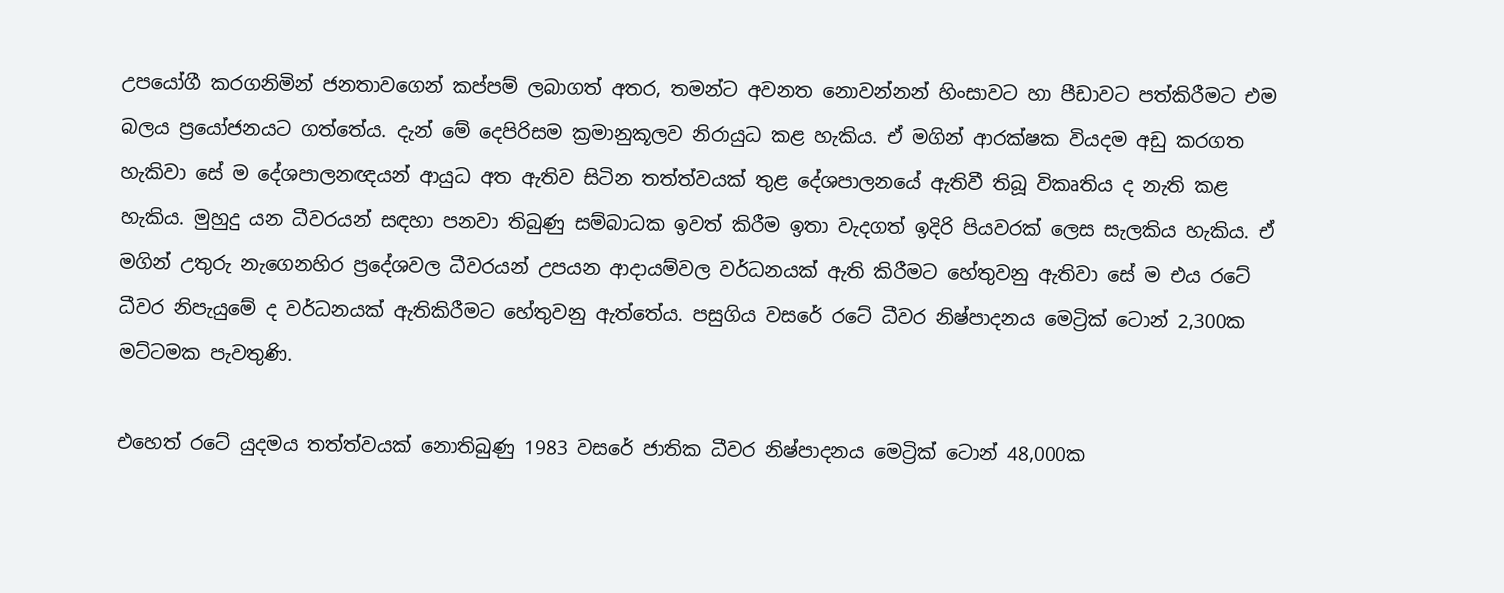උපයෝගී කරගනිමින් ජනතාවගෙන් කප්පම් ලබාගත් අතර, තමන්ට අවනත නොවන්නන් හිංසාවට හා පීඩාවට පත්කිරීමට එම බලය ප්‍රයෝජනයට ගත්තේය. දැන් මේ දෙපිරිසම ක්‍රමානුකූලව නිරායුධ කළ හැකිය. ඒ මගින් ආරක්ෂක වියදම අඩු කරගත හැකිවා සේ ම දේශපාලනඥයන් ආයුධ අත ඇතිව සිටින තත්ත්වයක් තුළ දේශපාලනයේ ඇතිවී තිබූ විකෘතිය ද නැති කළ හැකිය. මුහුදු යන ධීවරයන් සඳහා පනවා තිබුණු සම්බාධක ඉවත් කිරීම ඉතා වැදගත් ඉදිරි පියවරක් ලෙස සැලකිය හැකිය. ඒ මගින් උතුරු නැගෙනහිර ප්‍රදේශවල ධීවරයන් උපයන ආදායම්වල වර්ධනයක් ඇති කිරීමට හේතුවනු ඇතිවා සේ ම එය රටේ ධීවර නිපැයුමේ ද වර්ධනයක් ඇතිකිරීමට හේතුවනු ඇත්තේය. පසුගිය වසරේ රටේ ධීවර නිෂ්පාදනය මෙට්‍රික් ටොන් 2,300ක මට්ටමක පැවතුණි.

එහෙත් රටේ යුදමය තත්ත්වයක් නොතිබුණු 1983 වසරේ ජාතික ධීවර නිෂ්පාදනය මෙට්‍රික් ටොන් 48,000ක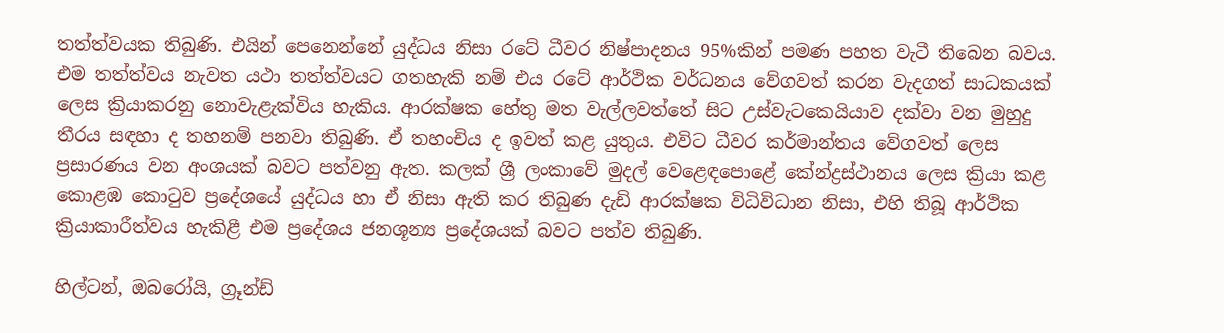තත්ත්වයක තිබුණි. එයින් පෙනෙන්නේ යුද්ධය නිසා රටේ ධීවර නිෂ්පාදනය 95%කින් පමණ පහත වැටී තිබෙන බවය. එම තත්ත්වය නැවත යථා තත්ත්වයට ගතහැකි නම් එය රටේ ආර්ථික වර්ධනය වේගවත් කරන වැදගත් සාධකයක් ලෙස ක්‍රියාකරනු නොවැළැක්විය හැකිය. ආරක්ෂක හේතු මත වැල්ලවත්තේ සිට උස්වැටකෙයියාව දක්වා වන මුහුදු තීරය සඳහා ද තහනම් පනවා තිබුණි. ඒ තහංචිය ද ඉවත් කළ යුතුය. එවිට ධීවර කර්මාන්තය වේගවත් ලෙස ප්‍රසාරණය වන අංශයක් බවට පත්වනු ඇත. කලක් ශ්‍රී ලංකාවේ මුදල් වෙළෙඳපොළේ කේන්ද්‍රස්ථානය ලෙස ක්‍රියා කළ කොළඹ කොටුව ප්‍රදේශයේ යුද්ධය හා ඒ නිසා ඇති කර තිබුණ දැඩි ආරක්ෂක විධිවිධාන නිසා, එහි තිබූ ආර්ථික ක්‍රියාකාරීත්වය හැකිළී එම ප්‍රදේශය ජනශූන්‍ය ප්‍රදේශයක් බවට පත්ව තිබුණි.

හිල්ටන්, ඔබරෝයි, ග්‍රූන්ඩ්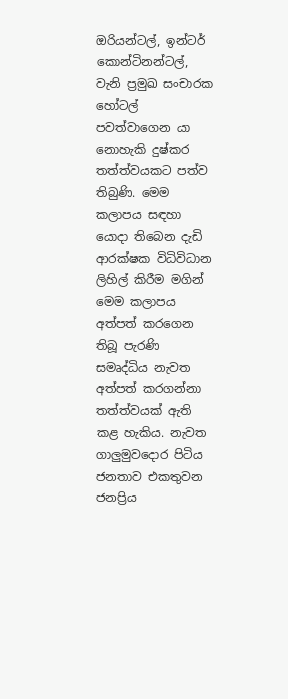ඔරියන්ටල්, ඉන්ටර් කොන්ටිනන්ටල්, වැනි ප්‍රමුඛ සංචාරක හෝටල් පවත්වාගෙන යා නොහැකි දුෂ්කර තත්ත්වයකට පත්ව තිබුණි. මෙම කලාපය සඳහා යොදා තිබෙන දැඩි ආරක්ෂක විධිවිධාන ලිහිල් කිරීම මගින් මෙම කලාපය අත්පත් කරගෙන තිබූ පැරණි සමෘද්ධිය නැවත අත්පත් කරගන්නා තත්ත්වයක් ඇති කළ හැකිය. නැවත ගාලුමුවදොර පිටිය ජනතාව එකතුවන ජනප්‍රිය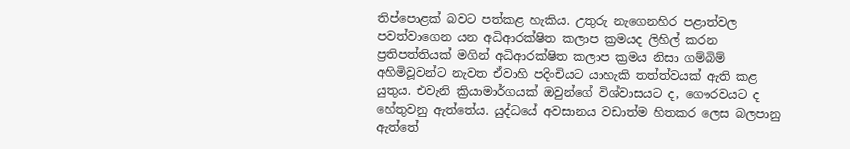තිප්පොළක් බවට පත්කළ හැකිය. උතුරු නැගෙනහිර පළාත්වල පවත්වාගෙන යන අධිආරක්ෂිත කලාප ක්‍රමයද ලිහිල් කරන ප්‍රතිපත්තියක් මගින් අධිආරක්ෂිත කලාප ක්‍රමය නිසා ගම්බිම් අහිමිවූවන්ට නැවත ඒවාහි පදිංචියට යාහැකි තත්ත්වයක් ඇති කළ යුතුය. එවැනි ක්‍රියාමාර්ගයක් ඔවුන්ගේ විශ්වාසයට ද, ගෞරවයට ද හේතුවනු ඇත්තේය. යුද්ධයේ අවසානය වඩාත්ම හිතකර ලෙස බලපානු ඇත්තේ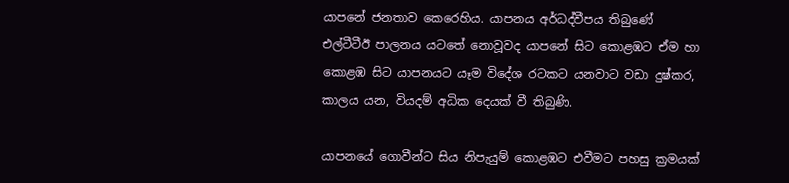යාපනේ ජනතාව කෙරෙහිය. යාපනය අර්ධද්වීපය තිබුණේ එල්ටීටීඊ පාලනය යටතේ නොවූවද යාපනේ සිට කොළඹට ඒම හා කොළඹ සිට යාපනයට යෑම විදේශ රටකට යනවාට වඩා දුෂ්කර, කාලය යන, වියදම් අධික දෙයක් වී තිබුණි.

යාපනයේ ගොවීන්ට සිය නිපැයුම් කොළඹට එවීමට පහසු ක්‍රමයක්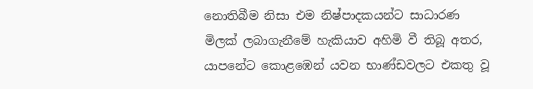නොතිබීම නිසා එම නිෂ්පාදකයන්ට සාධාරණ මිලක් ලබාගැනීමේ හැකියාව අහිමි වී තිබූ අතර, යාපනේට කොළඹෙන් යවන භාණ්ඩවලට එකතු වූ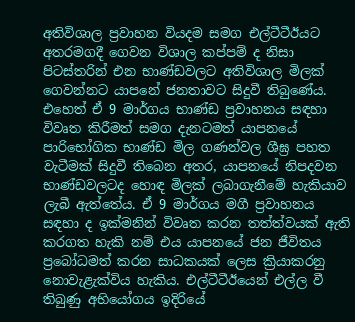අතිවිශාල ප්‍රවාහන වියදම සමග එල්ටීටීඊයට අතරමගදී ගෙවන විශාල කප්පම් ද නිසා පිටස්තරින් එන භාණ්ඩවලට අතිවිශාල මිලක් ගෙවන්නට යාපනේ ජනතාවට සිදුවී තිබුණේය. එහෙත් ඒ 9 මාර්ගය භාණ්ඩ ප්‍රවාහනය සඳහා විවෘත කිරීමත් සමග දැනටමත් යාපනයේ පාරිභෝගික භාණ්ඩ මිල ගණන්වල ශීඝ්‍ර පහත වැටීමක් සිදුවී තිබෙන අතර, යාපනයේ නිපදවන භාණ්ඩවලටද හොඳ මිලක් ලබාගැනීමේ හැකියාව ලැබී ඇත්තේය. ඒ 9 මාර්ගය මගී ප්‍රවාහනය සඳහා ද ඉක්මනින් විවෘත කරන තත්ත්වයක් ඇති කරගත හැකි නම් එය යාපනයේ ජන ජීවිතය ප්‍රබෝධමත් කරන සාධකයක් ලෙස ක්‍රියාකරනු නොවැළැක්විය හැකිය. එල්ටීටීඊයෙන් එල්ල වී තිබුණු අභියෝගය ඉදිරියේ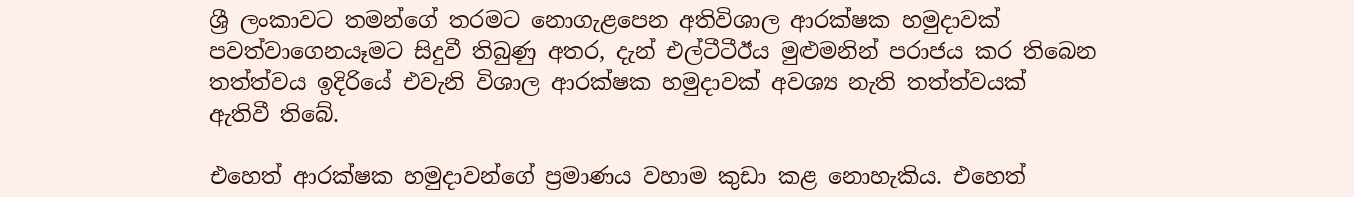ශ්‍රී ලංකාවට තමන්ගේ තරමට නොගැළපෙන අතිවිශාල ආරක්ෂක හමුදාවක් පවත්වාගෙනයෑමට සිදුවී තිබුණු අතර, දැන් එල්ටීටීඊය මුළුමනින් පරාජය කර තිබෙන තත්ත්වය ඉදිරියේ එවැනි විශාල ආරක්ෂක හමුදාවක් අවශ්‍ය නැති තත්ත්වයක් ඇතිවී තිබේ.

එහෙත් ආරක්ෂක හමුදාවන්ගේ ප්‍රමාණය වහාම කුඩා කළ නොහැකිය. එහෙත්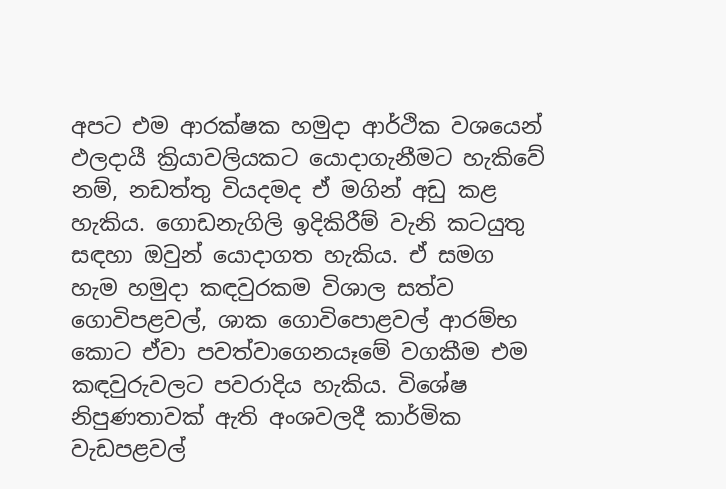අපට එම ආරක්ෂක හමුදා ආර්ථික වශයෙන් ඵලදායී ක්‍රියාවලියකට යොදාගැනීමට හැකිවේ නම්, නඩත්තු වියදමද ඒ මගින් අඩු කළ හැකිය. ගොඩනැගිලි ඉදිකිරීම් වැනි කටයුතු සඳහා ඔවුන් යොදාගත හැකිය. ඒ සමග හැම හමුදා කඳවුරකම විශාල සත්ව ගොවිපළවල්, ශාක ගොවිපොළවල් ආරම්භ කොට ඒවා පවත්වාගෙනයෑමේ වගකීම එම කඳවුරුවලට පවරාදිය හැකිය. විශේෂ නිපුණතාවක් ඇති අංශවලදී කාර්මික වැඩපළවල්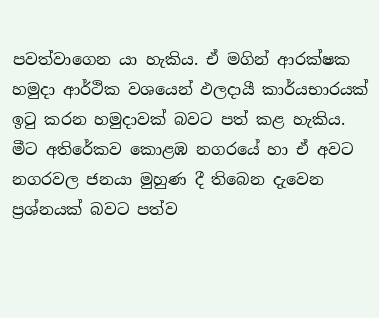පවත්වාගෙන යා හැකිය. ඒ මගින් ආරක්ෂක හමුදා ආර්ථික වශයෙන් ඵලදායී කාර්යභාරයක් ඉටු කරන හමුදාවක් බවට පත් කළ හැකිය. මීට අතිරේකව කොළඹ නගරයේ හා ඒ අවට නගරවල ජනයා මුහුණ දී තිබෙන දැවෙන ප්‍රශ්නයක් බවට පත්ව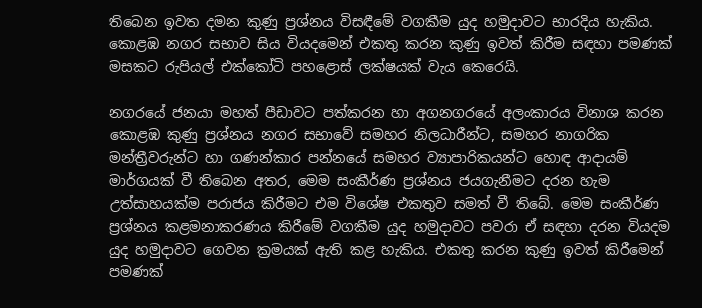තිබෙන ඉවත දමන කුණු ප්‍රශ්නය විසඳීමේ වගකීම යුද හමුදාවට භාරදිය හැකිය. කොළඹ නගර සභාව සිය වියදමෙන් එකතු කරන කුණු ඉවත් කිරීම සඳහා පමණක් මසකට රුපියල් එක්කෝටි පහළොස් ලක්ෂයක් වැය කෙරෙයි.

නගරයේ ජනයා මහත් පීඩාවට පත්කරන හා අගනගරයේ අලංකාරය විනාශ කරන කොළඹ කුණු ප්‍රශ්නය නගර සභාවේ සමහර නිලධාරීන්ට, සමහර නාගරික මන්ත්‍රීවරුන්ට හා ගණන්කාර පන්නයේ සමහර ව්‍යාපාරිකයන්ට හොඳ ආදායම් මාර්ගයක් වී තිබෙන අතර, මෙම සංකීර්ණ ප්‍රශ්නය ජයගැනීමට දරන හැම උත්සාහයක්ම පරාජය කිරීමට එම විශේෂ එකතුව සමත් වී තිබේ. මෙම සංකීර්ණ ප්‍රශ්නය කළමනාකරණය කිරීමේ වගකීම යුද හමුදාවට පවරා ඒ සඳහා දරන වියදම යුද හමුදාවට ගෙවන ක්‍රමයක් ඇති කළ හැකිය. එකතු කරන කුණු ඉවත් කිරීමෙන් පමණක්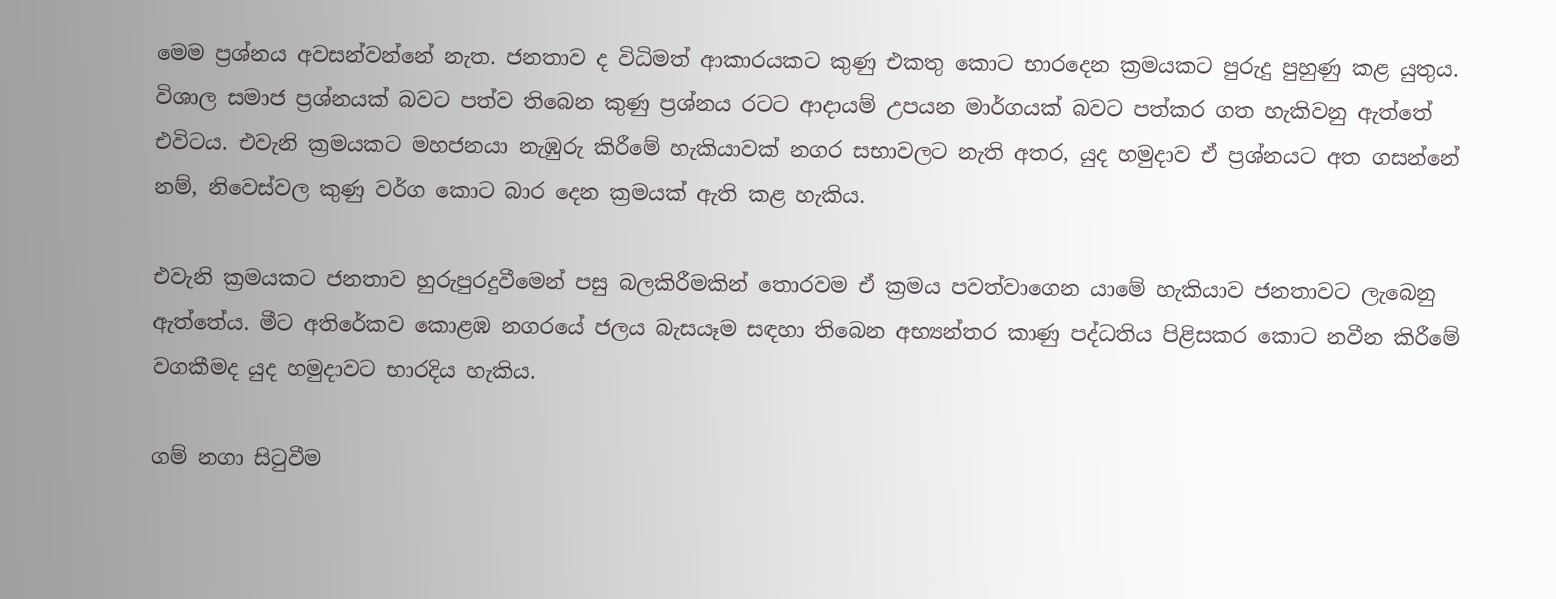මෙම ප්‍රශ්නය අවසන්වන්නේ නැත. ජනතාව ද විධිමත් ආකාරයකට කුණු එකතු කොට භාරදෙන ක්‍රමයකට පුරුදු පුහුණු කළ යුතුය. විශාල සමාජ ප්‍රශ්නයක් බවට පත්ව තිබෙන කුණු ප්‍රශ්නය රටට ආදායම් උපයන මාර්ගයක් බවට පත්කර ගත හැකිවනු ඇත්තේ එවිටය. එවැනි ක්‍රමයකට මහජනයා නැඹුරු කිරීමේ හැකියාවක් නගර සභාවලට නැති අතර, යුද හමුදාව ඒ ප්‍රශ්නයට අත ගසන්නේ නම්, නිවෙස්වල කුණු වර්ග කොට බාර දෙන ක්‍රමයක් ඇති කළ හැකිය.

එවැනි ක්‍රමයකට ජනතාව හුරුපුරදුවීමෙන් පසු බලකිරීමකින් තොරවම ඒ ක්‍රමය පවත්වාගෙන යාමේ හැකියාව ජනතාවට ලැබෙනු ඇත්තේය. මීට අතිරේකව කොළඹ නගරයේ ජලය බැසයෑම සඳහා තිබෙන අභ්‍යන්තර කාණු පද්ධතිය පිළිසකර කොට නවීන කිරීමේ වගකීමද යුද හමුදාවට භාරදිය හැකිය.

ගම් නගා සිටුවීම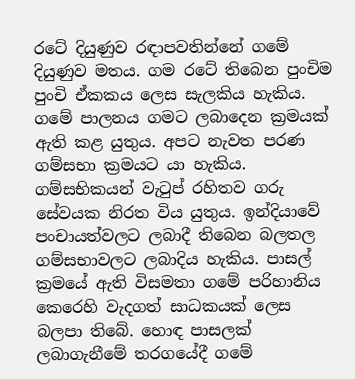රටේ දියුණුව රඳාපවතින්නේ ගමේ දියුණුව මතය. ගම රටේ තිබෙන පුංචිම පුංචි ඒකකය ලෙස සැලකිය හැකිය. ගමේ පාලනය ගමට ලබාදෙන ක්‍රමයක් ඇති කළ යුතුය. අපට නැවත පරණ ගම්සභා ක්‍රමයට යා හැකිය. ගම්සභිකයන් වැටුප් රහිතව ගරු සේවයක නිරත විය යුතුය. ඉන්දියාවේ පංචායත්වලට ලබාදී තිබෙන බලතල ගම්සභාවලට ලබාදිය හැකිය. පාසල් ක්‍රමයේ ඇති විසමතා ගමේ පරිහානිය කෙරෙහි වැදගත් සාධකයක් ලෙස බලපා තිබේ. හොඳ පාසලක් ලබාගැනීමේ තරගයේදී ගමේ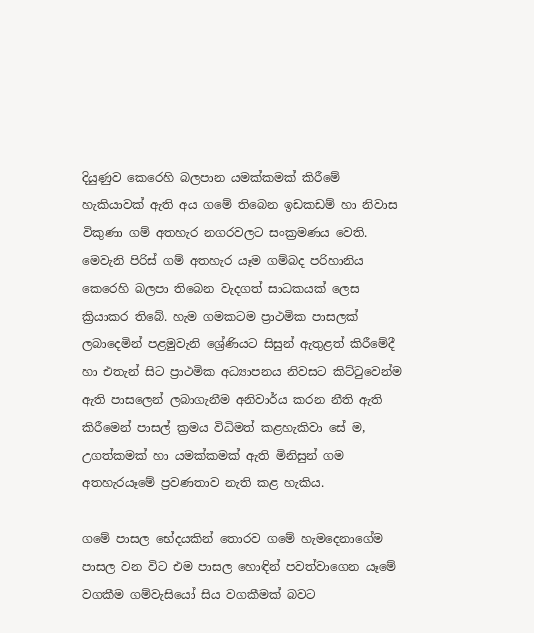දියුණුව කෙරෙහි බලපාන යමක්කමක් කිරීමේ හැකියාවක් ඇති අය ගමේ තිබෙන ඉඩකඩම් හා නිවාස විකුණා ගම් අතහැර නගරවලට සංක්‍රමණය වෙති. මෙවැනි පිරිස් ගම් අතහැර යෑම ගම්බද පරිහානිය කෙරෙහි බලපා තිබෙන වැදගත් සාධකයක් ලෙස ක්‍රියාකර තිබේ. හැම ගමකටම ප්‍රාථමික පාසලක් ලබාදෙමින් පළමුවැනි ශ්‍රේණියට සිසුන් ඇතුළත් කිරීමේදී හා එතැන් සිට ප්‍රාථමික අධ්‍යාපනය නිවසට කිට්ටුවෙන්ම ඇති පාසලෙන් ලබාගැනීම අනිවාර්ය කරන නීති ඇති කිරීමෙන් පාසල් ක්‍රමය විධිමත් කළහැකිවා සේ ම, උගත්කමක් හා යමක්කමක් ඇති මිනිසුන් ගම අතහැරයෑමේ ප්‍රවණතාව නැති කළ හැකිය.

ගමේ පාසල භේදයකින් තොරව ගමේ හැමදෙනාගේම පාසල වන විට එම පාසල හොඳින් පවත්වාගෙන යෑමේ වගකීම ගම්වැසියෝ සිය වගකීමක් බවට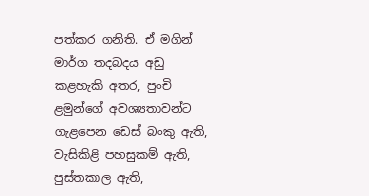පත්කර ගනිති. ඒ මගින් මාර්ග තදබදය අඩු කළහැකි අතර, පුංචි ළමුන්ගේ අවශ්‍යතාවන්ට ගැළපෙන ඩෙස් බංකු ඇති, වැසිකිළි පහසුකම් ඇති, පුස්තකාල ඇති,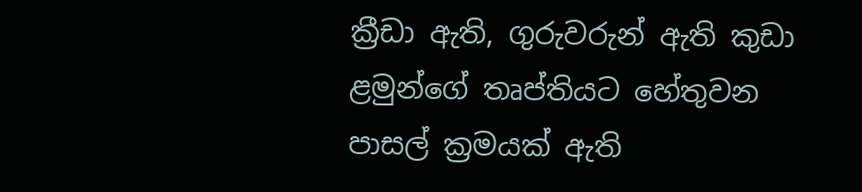ක්‍රීඩා ඇති, ගුරුවරුන් ඇති කුඩා ළමුන්ගේ තෘප්තියට හේතුවන පාසල් ක්‍රමයක් ඇති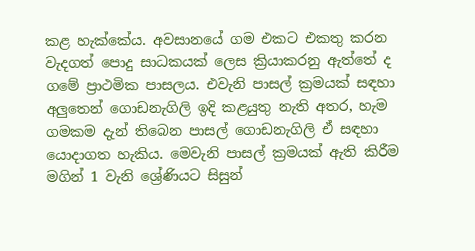කළ හැක්කේය. අවසානයේ ගම එකට එකතු කරන වැදගත් පොදු සාධකයක් ලෙස ක්‍රියාකරනු ඇත්තේ ද ගමේ ප්‍රාථමික පාසලය. එවැනි පාසල් ක්‍රමයක් සඳහා අලුතෙන් ගොඩනැගිලි ඉදි කළයුතු නැති අතර, හැම ගමකම දැන් තිබෙන පාසල් ගොඩනැගිලි ඒ සඳහා යොදාගත හැකිය. මෙවැනි පාසල් ක්‍රමයක් ඇති කිරීම මගින් 1 වැනි ශ්‍රේණියට සිසුන්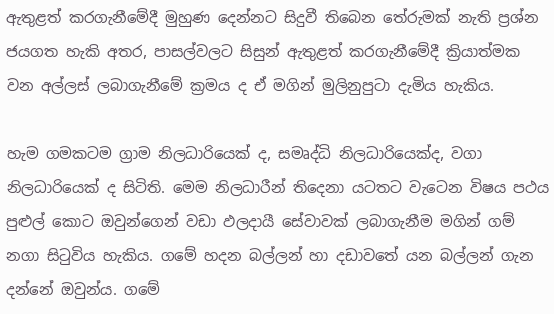ඇතුළත් කරගැනීමේදී මුහුණ දෙන්නට සිදුවී තිබෙන තේරුමක් නැති ප්‍රශ්න ජයගත හැකි අතර, පාසල්වලට සිසුන් ඇතුළත් කරගැනීමේදී ක්‍රියාත්මක වන අල්ලස් ලබාගැනීමේ ක්‍රමය ද ඒ මගින් මුලිනුපුටා දැමිය හැකිය.

හැම ගමකටම ග්‍රාම නිලධාරියෙක් ද, සමෘද්ධි නිලධාරියෙක්ද, වගා නිලධාරියෙක් ද සිටිති. මෙම නිලධාරීන් තිදෙනා යටතට වැටෙන විෂය පථය පුළුල් කොට ඔවුන්ගෙන් වඩා ඵලදායී සේවාවක් ලබාගැනීම මගින් ගම් නගා සිටුවිය හැකිය. ගමේ හදන බල්ලන් හා දඩාවතේ යන බල්ලන් ගැන දන්නේ ඔවුන්ය. ගමේ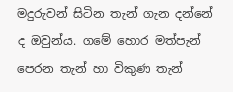මදුරුවන් සිටින තැන් ගැන දන්නේ ද ඔවුන්ය. ගමේ හොර මත්පැන් පෙරන තැන් හා විකුණ තැන්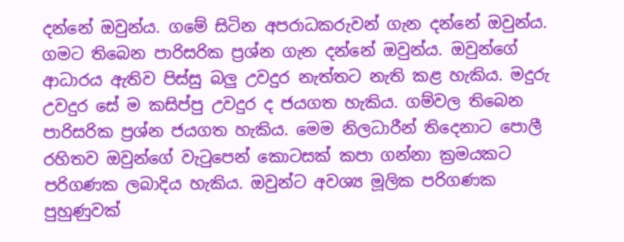දන්නේ ඔවුන්ය. ගමේ සිටින අපරාධකරුවන් ගැන දන්නේ ඔවුන්ය. ගමට තිබෙන පාරිසරික ප්‍රශ්න ගැන දන්නේ ඔවුන්ය. ඔවුන්ගේ ආධාරය ඇතිව පිස්සු බලු උවදුර නැත්තට නැති කළ හැකිය. මදුරු උවදුර සේ ම කසිප්පු උවදුර ද ජයගත හැකිය. ගම්වල තිබෙන පාරිසරික ප්‍රශ්න ජයගත හැකිය. මෙම නිලධාරීන් තිදෙනාට පොලී රහිතව ඔවුන්ගේ වැටුපෙන් කොටසක් කපා ගන්නා ක්‍රමයකට පරිගණක ලබාදිය හැකිය. ඔවුන්ට අවශ්‍ය මූලික පරිගණක පුහුණුවක්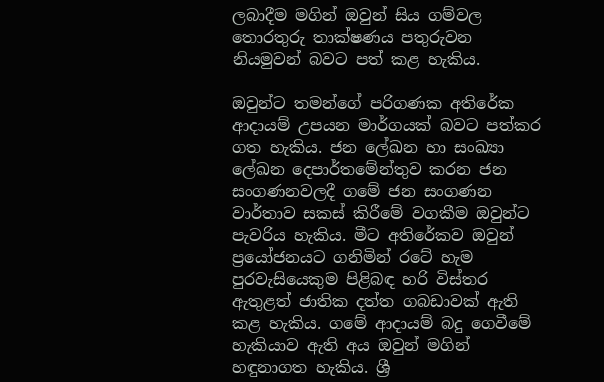ලබාදීම මගින් ඔවුන් සිය ගම්වල තොරතුරු තාක්ෂණය පතුරුවන නියමුවන් බවට පත් කළ හැකිය.

ඔවුන්ට තමන්ගේ පරිගණක අතිරේක ආදායම් උපයන මාර්ගයක් බවට පත්කර ගත හැකිය. ජන ලේඛන හා සංඛ්‍යා ලේඛන දෙපාර්තමේන්තුව කරන ජන සංගණනවලදී ගමේ ජන සංගණන වාර්තාව සකස් කිරීමේ වගකීම ඔවුන්ට පැවරිය හැකිය. මීට අතිරේකව ඔවුන් ප්‍රයෝජනයට ගනිමින් රටේ හැම පුරවැසියෙකුම පිළිබඳ හරි විස්තර ඇතුළත් ජාතික දත්ත ගබඩාවක් ඇති කළ හැකිය. ගමේ ආදායම් බදු ගෙවීමේ හැකියාව ඇති අය ඔවුන් මගින් හඳුනාගත හැකිය. ශ්‍රී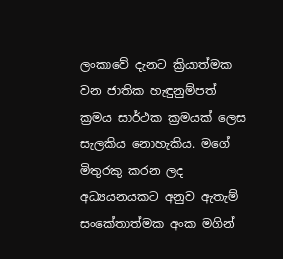ලංකාවේ දැනට ක්‍රියාත්මක වන ජාතික හැඳුනුම්පත් ක්‍රමය සාර්ථක ක්‍රමයක් ලෙස සැලකිය නොහැකිය. මගේ මිතුරකු කරන ලද අධ්‍යයනයකට අනුව ඇතැම් සංකේතාත්මක අංක මගින්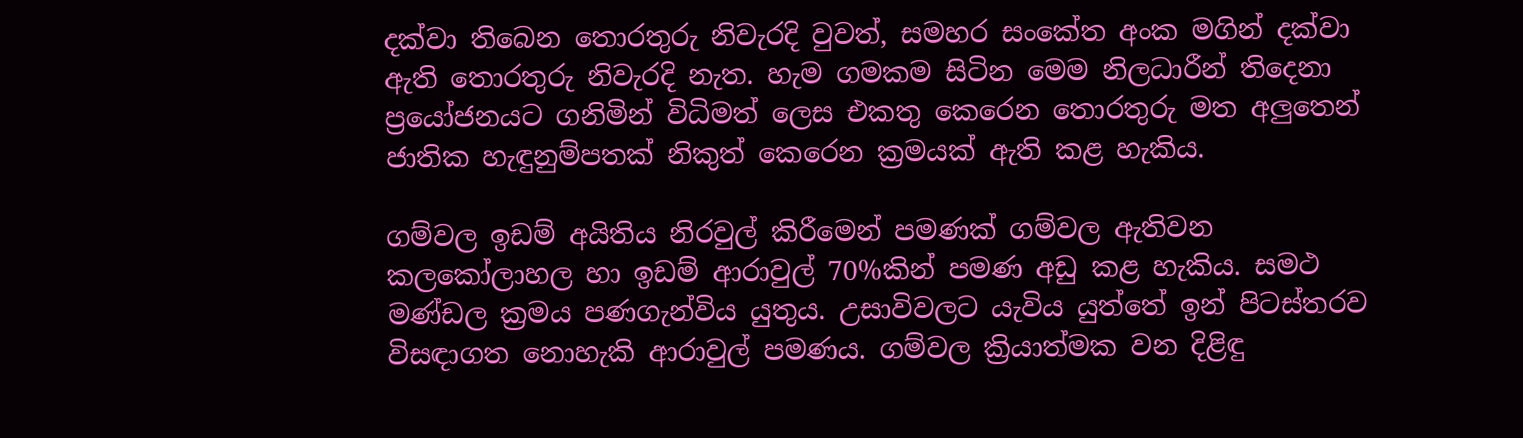දක්වා තිබෙන තොරතුරු නිවැරදි වුවත්, සමහර සංකේත අංක මගින් දක්වා ඇති තොරතුරු නිවැරදි නැත. හැම ගමකම සිටින මෙම නිලධාරීන් තිදෙනා ප්‍රයෝජනයට ගනිමින් විධිමත් ලෙස එකතු කෙරෙන තොරතුරු මත අලුතෙන් ජාතික හැඳුනුම්පතක් නිකුත් කෙරෙන ක්‍රමයක් ඇති කළ හැකිය.

ගම්වල ඉඩම් අයිතිය නිරවුල් කිරීමෙන් පමණක් ගම්වල ඇතිවන කලකෝලාහල හා ඉඩම් ආරාවුල් 70%කින් පමණ අඩු කළ හැකිය. සමථ මණ්ඩල ක්‍රමය පණගැන්විය යුතුය. උසාවිවලට යැවිය යුත්තේ ඉන් පිටස්තරව විසඳාගත නොහැකි ආරාවුල් පමණය. ගම්වල ක්‍රියාත්මක වන දිළිඳු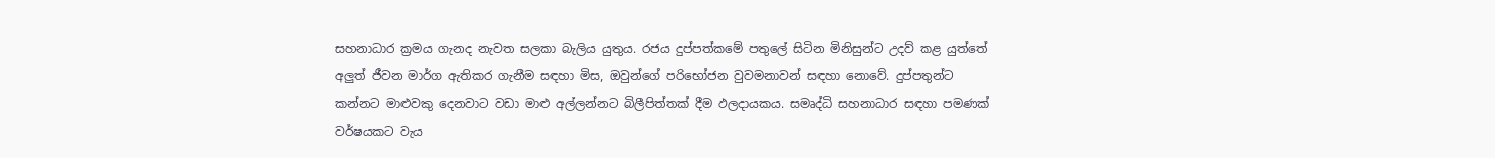සහනාධාර ක්‍රමය ගැනද නැවත සලකා බැලිය යුතුය. රජය දුප්පත්කමේ පතුලේ සිටින මිනිසුන්ට උදව් කළ යුත්තේ අලුත් ජීවන මාර්ග ඇතිකර ගැනීම සඳහා මිස, ඔවුන්ගේ පරිභෝජන වුවමනාවන් සඳහා නොවේ. දුප්පතුන්ට කන්නට මාළුවකු දෙනවාට වඩා මාළු අල්ලන්නට බිලීපිත්තක් දීම ඵලදායකය. සමෘද්ධි සහනාධාර සඳහා පමණක් වර්ෂයකට වැය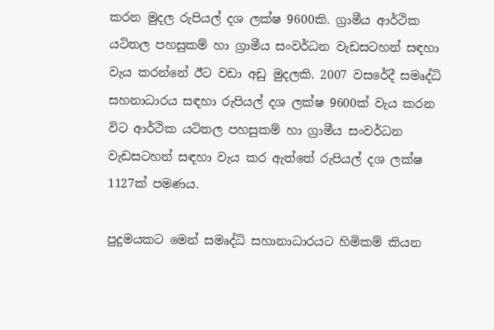කරන මුදල රුපියල් දශ ලක්ෂ 9600කි. ග්‍රාමීය ආර්ථික යටිතල පහසුකම් හා ග්‍රාමීය සංවර්ධන වැඩසටහන් සඳහා වැය කරන්නේ ඊට වඩා අඩු මුදලකි. 2007 වසරේදී සමෘද්ධි සහනාධාරය සඳහා රුපියල් දශ ලක්ෂ 9600ක් වැය කරන විට ආර්ථික යටිතල පහසුකම් හා ග්‍රාමීය සංවර්ධන වැඩසටහන් සඳහා වැය කර ඇත්තේ රුපියල් දශ ලක්ෂ 1127ක් පමණය.

පුදුමයකට මෙන් සමෘද්ධි සහානාධාරයට හිමිකම් කියන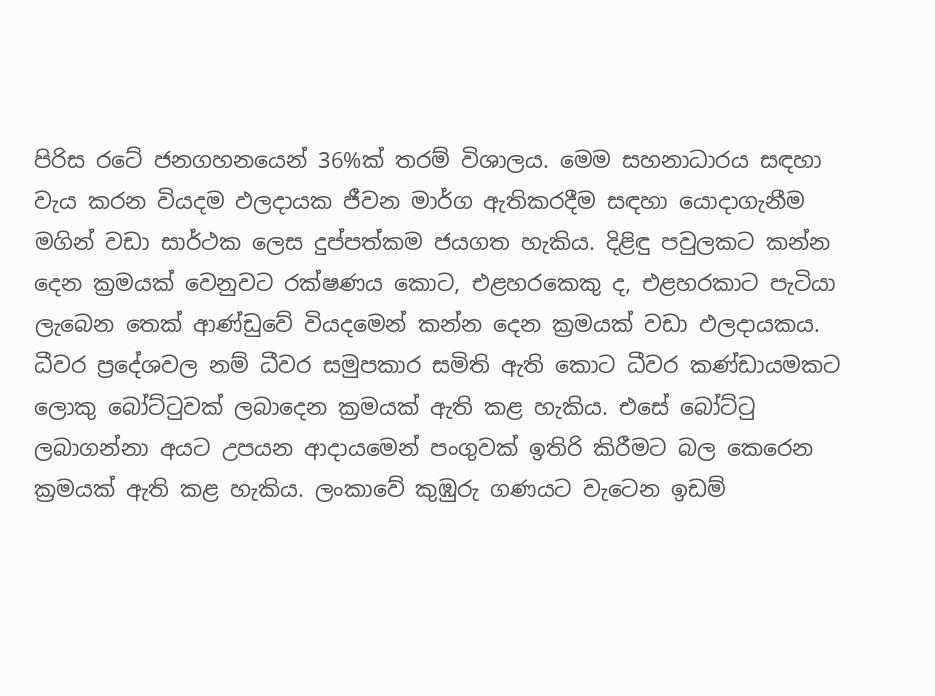පිරිස රටේ ජනගහනයෙන් 36%ක් තරම් විශාලය. මෙම සහනාධාරය සඳහා වැය කරන වියදම ඵලදායක ජීවන මාර්ග ඇතිකරදීම සඳහා යොදාගැනීම මගින් වඩා සාර්ථක ලෙස දුප්පත්කම ජයගත හැකිය. දිළිඳු පවුලකට කන්න දෙන ක්‍රමයක් වෙනුවට රක්ෂණය කොට, එළහරකෙකු ද, එළහරකාට පැටියා ලැබෙන තෙක් ආණ්ඩුවේ වියදමෙන් කන්න දෙන ක්‍රමයක් වඩා ඵලදායකය. ධීවර ප්‍රදේශවල නම් ධීවර සමුපකාර සමිති ඇති කොට ධීවර කණ්ඩායමකට ලොකු බෝට්ටුවක් ලබාදෙන ක්‍රමයක් ඇති කළ හැකිය. එසේ බෝට්ටු ලබාගන්නා අයට උපයන ආදායමෙන් පංගුවක් ඉතිරි කිරීමට බල කෙරෙන ක්‍රමයක් ඇති කළ හැකිය. ලංකාවේ කුඹුරු ගණයට වැටෙන ඉඩම්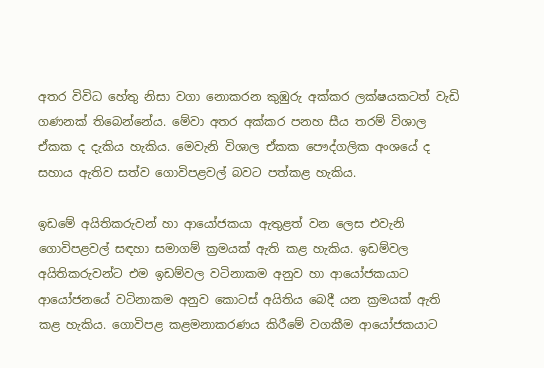අතර විවිධ හේතු නිසා වගා නොකරන කුඹුරු අක්කර ලක්ෂයකටත් වැඩි ගණනක් තිබෙන්නේය. මේවා අතර අක්කර පනහ සීය තරම් විශාල ඒකක ද දැකිය හැකිය. මෙවැනි විශාල ඒකක පෞද්ගලික අංශයේ ද සහාය ඇතිව සත්ව ගොවිපළවල් බවට පත්කළ හැකිය.

ඉඩමේ අයිතිකරුවන් හා ආයෝජකයා ඇතුළත් වන ලෙස එවැනි ගොවිපළවල් සඳහා සමාගම් ක්‍රමයක් ඇති කළ හැකිය. ඉඩම්වල අයිතිකරුවන්ට එම ඉඩම්වල වටිනාකම අනුව හා ආයෝජකයාට ආයෝජනයේ වටිනාකම අනුව කොටස් අයිතිය බෙදී යන ක්‍රමයක් ඇති කළ හැකිය. ගොවිපළ කළමනාකරණය කිරීමේ වගකීම ආයෝජකයාට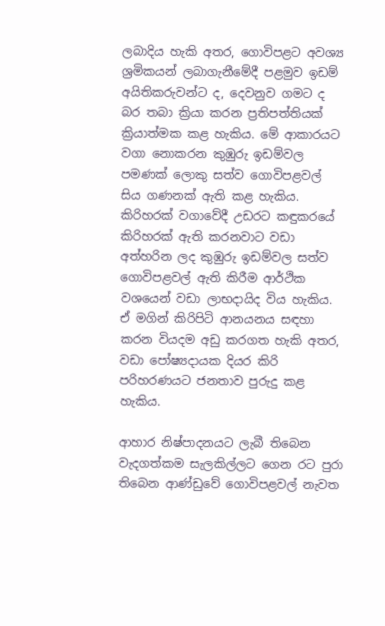ලබාදිය හැකි අතර, ගොවිපළට අවශ්‍ය ශ්‍රමිකයන් ලබාගැනීමේදී පළමුව ඉඩම් අයිතිකරුවන්ට ද, දෙවනුව ගමට ද බර තබා ක්‍රියා කරන ප්‍රතිපත්තියක් ක්‍රියාත්මක කළ හැකිය. මේ ආකාරයට වගා නොකරන කුඹුරු ඉඩම්වල පමණක් ලොකු සත්ව ගොවිපළවල් සිය ගණනක් ඇති කළ හැකිය. කිරිහරක් වගාවේදී උඩරට කඳුකරයේ කිරිහරක් ඇති කරනවාට වඩා අත්හරින ලද කුඹුරු ඉඩම්වල සත්ව ගොවිපළවල් ඇති කිරීම ආර්ථික වශයෙන් වඩා ලාභදායිද විය හැකිය. ඒ මගින් කිරිපිටි ආනයනය සඳහා කරන වියදම අඩු කරගත හැකි අතර, වඩා පෝෂ්‍යදායක දියර කිරි පරිහරණයට ජනතාව පුරුදු කළ හැකිය.

ආහාර නිෂ්පාදනයට ලැබී තිබෙන වැදගත්කම සැලකිල්ලට ගෙන රට පුරා තිබෙන ආණ්ඩුවේ ගොවිපළවල් නැවත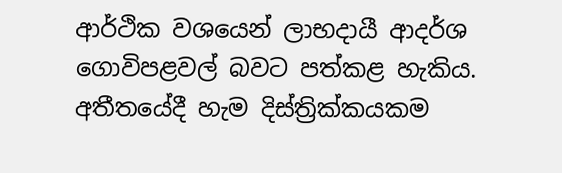ආර්ථික වශයෙන් ලාභදායී ආදර්ශ ගොවිපළවල් බවට පත්කළ හැකිය. අතීතයේදී හැම දිස්ත්‍රික්කයකම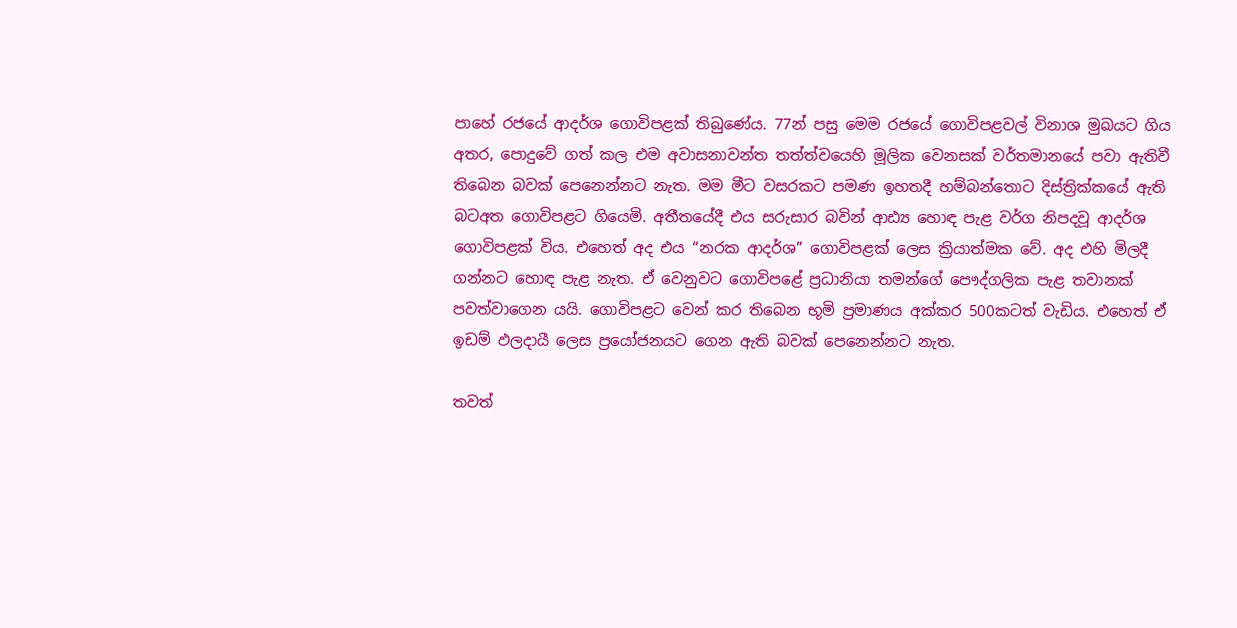පාහේ රජයේ ආදර්ශ ගොවිපළක් තිබුණේය. 77න් පසු මෙම රජයේ ගොවිපළවල් විනාශ මුඛයට ගිය අතර, පොදුවේ ගත් කල එම අවාසනාවන්ත තත්ත්වයෙහි මූලික වෙනසක් වර්තමානයේ පවා ඇතිවී තිබෙන බවක් පෙනෙන්නට නැත. මම මීට වසරකට පමණ ඉහතදී හම්බන්තොට දිස්ත්‍රික්කයේ ඇති බටඅත ගොවිපළට ගියෙමි. අතීතයේදී එය සරුසාර බවින් ආඪ්‍ය හොඳ පැළ වර්ග නිපදවූ ආදර්ශ ගොවිපළක් විය. එහෙත් අද එය “නරක ආදර්ශ” ගොවිපළක් ලෙස ක්‍රියාත්මක වේ. අද එහි මිලදී ගන්නට හොඳ පැළ නැත. ඒ වෙනුවට ගොවිපළේ ප්‍රධානියා තමන්ගේ පෞද්ගලික පැළ තවානක් පවත්වාගෙන යයි. ගොවිපළට වෙන් කර තිබෙන භූමි ප්‍රමාණය අක්කර 500කටත් වැඩිය. එහෙත් ඒ ඉඩම් ඵලදායී ලෙස ප්‍රයෝජනයට ගෙන ඇති බවක් පෙනෙන්නට නැත.

තවත්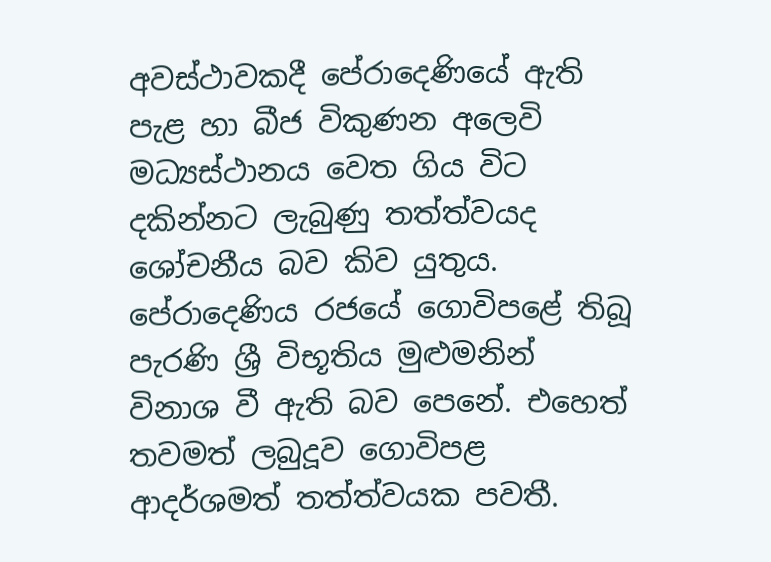අවස්ථාවකදී පේරාදෙණියේ ඇති පැළ හා බීජ විකුණන අලෙවි මධ්‍යස්ථානය වෙත ගිය විට දකින්නට ලැබුණු තත්ත්වයද ශෝචනීය බව කිව යුතුය. පේරාදෙණිය රජයේ ගොවිපළේ තිබූ පැරණි ශ්‍රී විභූතිය මුළුමනින් විනාශ වී ඇති බව පෙනේ. එහෙත් තවමත් ලබුදූව ගොවිපළ ආදර්ශමත් තත්ත්වයක පවතී.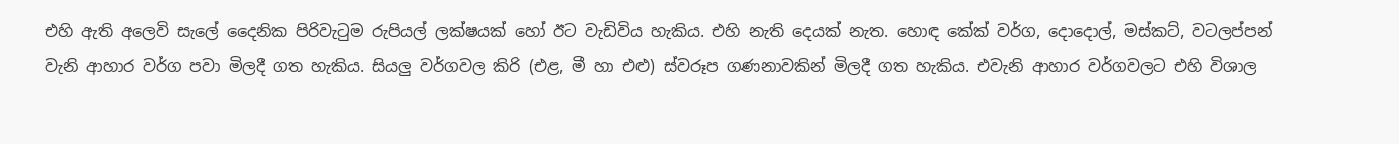එහි ඇති අලෙවි සැලේ දෛනික පිරිවැටුම රුපියල් ලක්ෂයක් හෝ ඊට වැඩිවිය හැකිය. එහි නැති දෙයක් නැත. හොඳ කේක් වර්ග, දොදොල්, මස්කට්, වටලප්පන් වැනි ආහාර වර්ග පවා මිලදී ගත හැකිය. සියලු වර්ගවල කිරි (එළ, මී හා එළු) ස්වරූප ගණනාවකින් මිලදී ගත හැකිය. එවැනි ආහාර වර්ගවලට එහි විශාල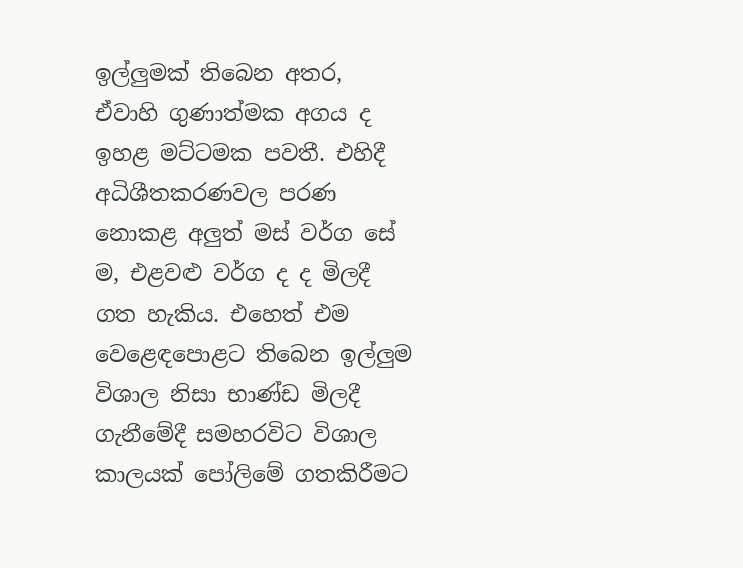ඉල්ලුමක් තිබෙන අතර, ඒවාහි ගුණාත්මක අගය ද ඉහළ මට්ටමක පවතී. එහිදී අධිශීතකරණවල පරණ නොකළ අලුත් මස් වර්ග සේ ම, එළවළු වර්ග ද ද මිලදී ගත හැකිය. එහෙත් එම වෙළෙඳපොළට තිබෙන ඉල්ලුම විශාල නිසා භාණ්ඩ මිලදී ගැනීමේදී සමහරවිට විශාල කාලයක් පෝලිමේ ගතකිරීමට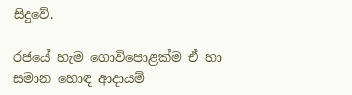සිදුවේ.

රජයේ හැම ගොවිපොළක්ම ඒ හා සමාන හොඳ ආදායම්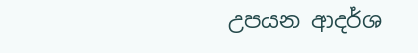උපයන ආදර්ශ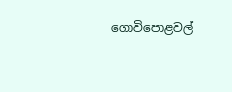ගොවිපොළවල්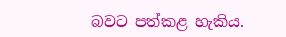බවට පත්කළ හැකිය.